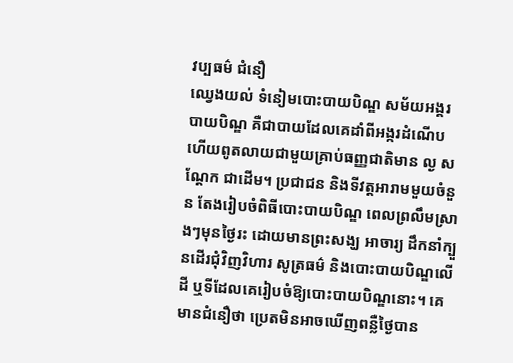វប្បធម៌ ជំនឿ
ឈ្វេងយល់ ទំនៀមបោះបាយបិណ្ឌ សម័យអង្គរ
បាយបិណ្ឌ គឺជាបាយដែលគេដាំពីអង្ករដំណើប ហើយពូតលាយជាមួយគ្រាប់ធញ្ញជាតិមាន ល្ង សណ្ដែក ជាដើម។ ប្រជាជន និងទីវត្តអារាមមួយចំនួន តែងរៀបចំពិធីបោះបាយបិណ្ឌ ពេលព្រលឹមស្រាងៗមុនថ្ងៃរះ ដោយមានព្រះសង្ឃ អាចារ្យ ដឹកនាំក្បួនដើរជុំវិញវិហារ សូត្រធម៌ និងបោះបាយបិណ្ឌលើដី ឬទីដែលគេរៀបចំឱ្យបោះបាយបិណ្ឌនោះ។ គេមានជំនឿថា ប្រេតមិនអាចឃើញពន្លឺថ្ងៃបាន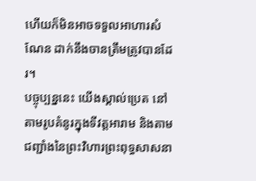ហើយក៏មិនអាចទទួលអាហារសំណែន ដាក់នឹងចានត្រឹមត្រូវបានដែរ។
បច្ចុប្បន្ននេះ យើងស្គាល់ប្រេត នៅតាមរូបគំនូរក្នុងទីវត្តអារាម និងតាមជញ្ជាំងនៃព្រះវិហារព្រះពុទ្ធសាសនា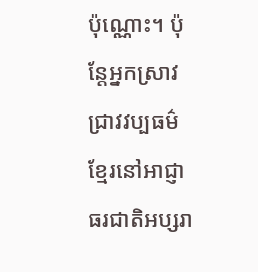ប៉ុណ្ណោះ។ ប៉ុន្តែអ្នកស្រាវជ្រាវវប្បធម៌ខ្មែរនៅអាជ្ញាធរជាតិអប្សរា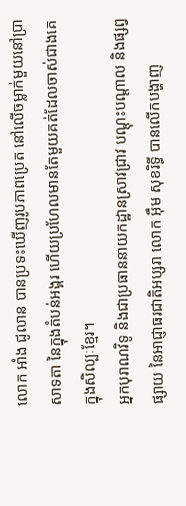លោក អាំង ជូលាន បានប្រទះឃើញរូបភាពប្រេត នៅលើចម្លាក់មួយនៅប្រាសាទតា នៃក្នុងតំបន់អង្គរ ហើយប្រហែលមានតែមួយគត់ដែលចាស់ជាងគេក្នុងសិល្បៈខ្មែរ។
អ្នកបុរាណវិទូ និងជាប្រធាននាយកដ្ឋានស្រាវជ្រាវ បណ្ដុះបណ្ដាល និងផ្សព្វផ្សាយ នៃអាជ្ញាធរជាតិអប្សរា លោក អ៊ឹម សុខរិទ្ធី បានលើកបង្ហាញ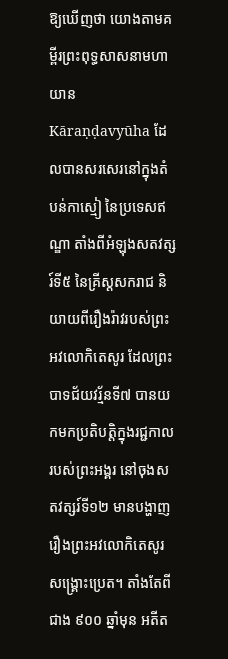ឱ្យឃើញថា យោងតាមគម្ពីរព្រះពុទ្ធសាសនាមហាយាន Kāraṇḍavyūha ដែលបានសរសេរនៅក្នុងតំបន់កាស្មៀ នៃប្រទេសឥណ្ឌា តាំងពីអំឡុងសតវត្សរ៍ទី៥ នៃគ្រីស្តសករាជ និយាយពីរឿងរ៉ាវរបស់ព្រះអវលោកិតេសូរ ដែលព្រះបាទជ័យវរ្ម័នទី៧ បានយកមកប្រតិបត្តិក្នុងរជ្ជកាលរបស់ព្រះអង្គរ នៅចុងសតវត្សរ៍ទី១២ មានបង្ហាញរឿងព្រះអវលោកិតេសូរសង្គ្រោះប្រេត។ តាំងតែពីជាង ៩០០ ឆ្នាំមុន អតីត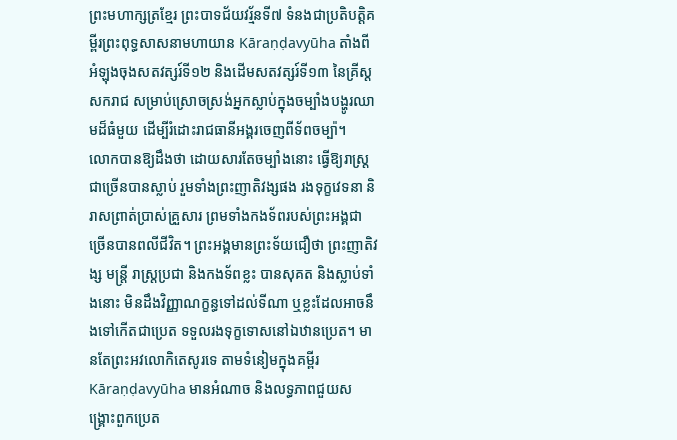ព្រះមហាក្សត្រខ្មែរ ព្រះបាទជ័យវរ្ម័នទី៧ ទំនងជាប្រតិបត្តិគម្ពីរព្រះពុទ្ធសាសនាមហាយាន Kāraṇḍavyūha តាំងពីអំឡុងចុងសតវត្សរ៍ទី១២ និងដើមសតវត្សរ៍ទី១៣ នៃគ្រីស្តសករាជ សម្រាប់ស្រោចស្រង់អ្នកស្លាប់ក្នុងចម្បាំងបង្ហូរឈាមដ៏ធំមួយ ដើម្បីរំដោះរាជធានីអង្គរចេញពីទ័ពចម្ប៉ា។
លោកបានឱ្យដឹងថា ដោយសារតែចម្បាំងនោះ ធ្វើឱ្យរាស្ត្រជាច្រើនបានស្លាប់ រួមទាំងព្រះញាតិវង្សផង រងទុក្ខវេទនា និរាសព្រាត់ប្រាស់គ្រួសារ ព្រមទាំងកងទ័ពរបស់ព្រះអង្គជាច្រើនបានពលីជីវិត។ ព្រះអង្គមានព្រះទ័យជឿថា ព្រះញាតិវង្ស មន្រ្តី រាស្ត្រប្រជា និងកងទ័ពខ្លះ បានសុគត និងស្លាប់ទាំងនោះ មិនដឹងវិញ្ញាណក្ខន្ធទៅដល់ទីណា ឬខ្លះដែលអាចនឹងទៅកើតជាប្រេត ទទួលរងទុក្ខទោសនៅឯឋានប្រេត។ មានតែព្រះអវលោកិតេសូរទេ តាមទំនៀមក្នុងគម្ពីរ Kāraṇḍavyūha មានអំណាច និងលទ្ធភាពជួយសង្គ្រោះពួកប្រេត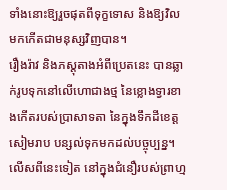ទាំងនោះឱ្យរួចផុតពីទុក្ខទោស និងឱ្យវិលមកកើតជាមនុស្សវិញបាន។
រឿងរ៉ាវ និងភស្ដុតាងអំពីប្រេតនេះ បានឆ្លាក់រូបទុកនៅលើហោជាងថ្ម នៃខ្លោងទ្វារខាងកើតរបស់ប្រាសាទតា នៃក្នុងទឹកដីខេត្តសៀមរាប បន្សល់ទុកមកដល់បច្ចុប្បន្ន។ លើសពីនេះទៀត នៅក្នុងជំនឿរបស់ព្រាហ្ម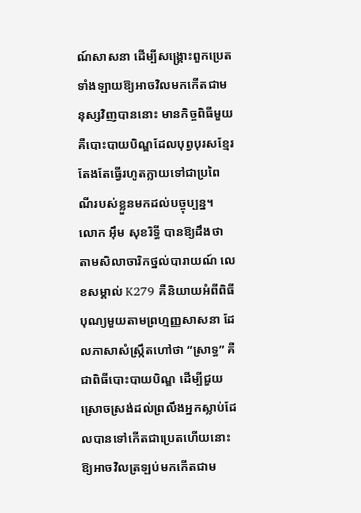ណ៍សាសនា ដើម្បីសង្គ្រោះពួកប្រេតទាំងឡាយឱ្យអាចវិលមកកើតជាមនុស្សវិញបាននោះ មានកិច្ចពិធីមួយ គឺបោះបាយបិណ្ឌដែលបុព្វបុរសខ្មែរតែងតែធ្វើរហូតក្លាយទៅជាប្រពៃណីរបស់ខ្លួនមកដល់បច្ចុប្បន្ន។
លោក អ៊ឹម សុខរិទ្ធី បានឱ្យដឹងថា តាមសិលាចារិកថ្នល់បារាយណ៍ លេខសម្គាល់ K279 គឺនិយាយអំពីពិធីបុណ្យមួយតាមព្រហ្មញ្ញសាសនា ដែលភាសាសំស្រ្កឹតហៅថា “ស្រាទ្ធ” គឺជាពិធីបោះបាយបិណ្ឌ ដើម្បីជួយស្រោចស្រង់ដល់ព្រលឹងអ្នកស្លាប់ដែលបានទៅកើតជាប្រេតហើយនោះ ឱ្យអាចវិលត្រឡប់មកកើតជាម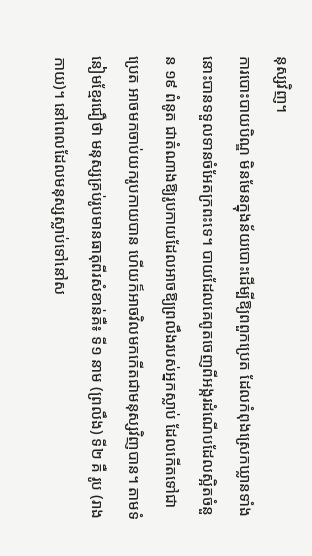នុស្សវិញ។
ការបោះបាយបិណ្ឌ មិនមែនក្នុងន័យបោះដើម្បីឱ្យពពួកប្រេត ដែលកំពុងស្រេកឃ្លានទាំងនោះបានទទួលទានចំអែតក្រពះទេ។ បាយដែលគេពូតចេញពីអង្ករដំណើបដែលស្អិតចំនួន ១៩ ពំនូត ជាតំណាងឱ្យរូបកាយដែលអាចឱ្យព្រលឹងរបស់អ្នកស្លាប់ ដែលកើតទៅជាប្រេត អាចមកចាប់យករូបកាយបាន ហើយក៏អាចវិលមកកើតជាមនុស្សវិញបាន។ តាមទំនៀមខ្មែរជឿថា មនុស្សគ្រប់រូបមានធាតុពីរសំខាន់គឺ៖ ទី១ នាម (ព្រលឹង) ទី២ គឺ រូប (រាងកាយ)។ នៅពេលដែលមនុស្សស្លាប់ទៅនៅស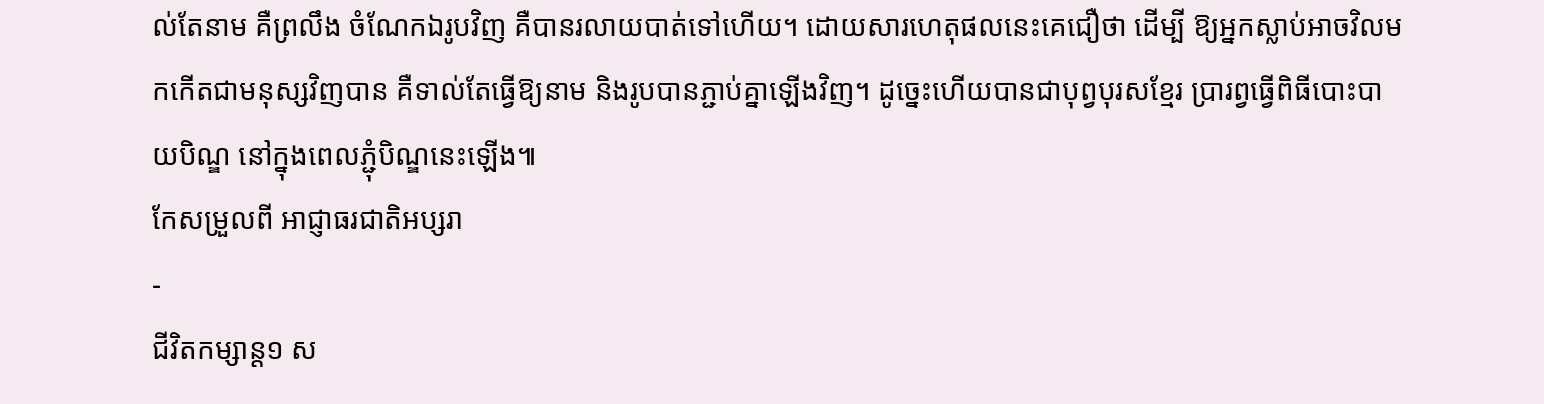ល់តែនាម គឺព្រលឹង ចំណែកឯរូបវិញ គឺបានរលាយបាត់ទៅហើយ។ ដោយសារហេតុផលនេះគេជឿថា ដើម្បី ឱ្យអ្នកស្លាប់អាចវិលមកកើតជាមនុស្សវិញបាន គឺទាល់តែធ្វើឱ្យនាម និងរូបបានភ្ជាប់គ្នាឡើងវិញ។ ដូច្នេះហើយបានជាបុព្វបុរសខ្មែរ ប្រារព្វធ្វើពិធីបោះបាយបិណ្ឌ នៅក្នុងពេលភ្ជុំបិណ្ឌនេះឡើង៕
កែសម្រួលពី អាជ្ញាធរជាតិអប្សរា
-
ជីវិតកម្សាន្ដ១ ស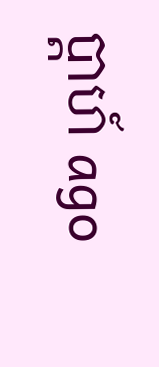ប្តាហ៍ ago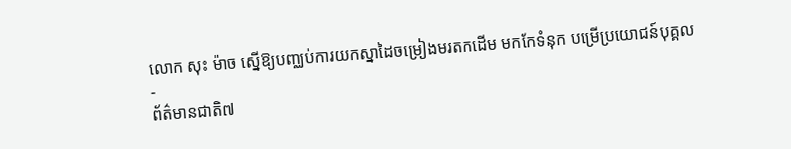លោក សុះ ម៉ាច ស្នើឱ្យបញ្ឈប់ការយកស្នាដៃចម្រៀងមរតកដើម មកកែទំនុក បម្រើប្រយោជន៍បុគ្គល
-
ព័ត៌មានជាតិ៧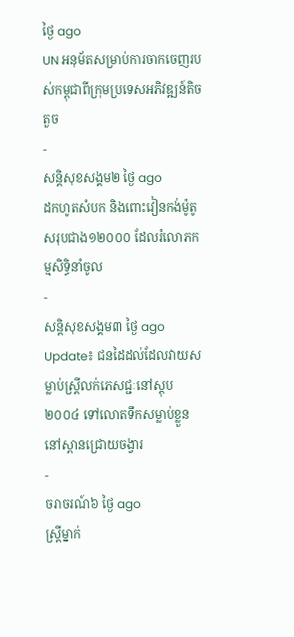ថ្ងៃ ago
UN អនុម័តសម្រាប់ការចាកចេញរបស់កម្ពុជាពីក្រុមប្រទេសអភិវឌ្ឍន៍តិចតួច
-
សន្តិសុខសង្គម២ ថ្ងៃ ago
ដកហូតសំបក និងពោះវៀនកង់ម៉ូតូសរុបជាង១២០០០ ដែលរំលោភកម្មសិទ្ធិនាំចូល
-
សន្តិសុខសង្គម៣ ថ្ងៃ ago
Update៖ ជនដៃដល់ដែលវាយសម្លាប់ស្ត្រីលក់ភេសជ្ជៈនៅស្តុប២០០៤ ទៅលោតទឹកសម្លាប់ខ្លួននៅស្ពានជ្រោយចង្វារ
-
ចរាចរណ៍៦ ថ្ងៃ ago
ស្ត្រីម្នាក់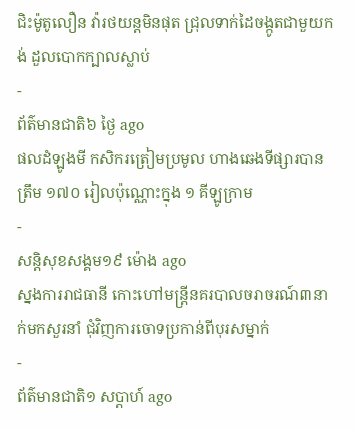ជិះម៉ូតូលឿន វ៉ារថយន្តមិនផុត ជ្រុលទាក់ដៃចង្កូតជាមួយកង់ ដួលបោកក្បាលស្លាប់
-
ព័ត៌មានជាតិ៦ ថ្ងៃ ago
ផលដំឡូងមី កសិករត្រៀមប្រមូល ហាងឆេងទីផ្សារបានត្រឹម ១៧០ រៀលប៉ុណ្ណោះក្នុង ១ គីឡូក្រាម
-
សន្តិសុខសង្គម១៩ ម៉ោង ago
ស្នងការរាជធានី កោះហៅមន្ត្រីនគរបាលចរាចរណ៍៣នាក់មកសួរនាំ ជុំវិញការចោទប្រកាន់ពីបុរសម្នាក់
-
ព័ត៌មានជាតិ១ សប្តាហ៍ ago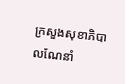ក្រសួងសុខាភិបាលណែនាំ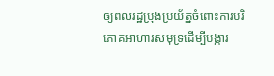ឲ្យពលរដ្ឋប្រុងប្រយ័ត្នចំពោះការបរិភោគអាហារសមុទ្រដើម្បីបង្ការ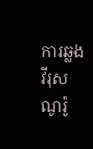ការឆ្លងវីរុសណូរ៉ូ